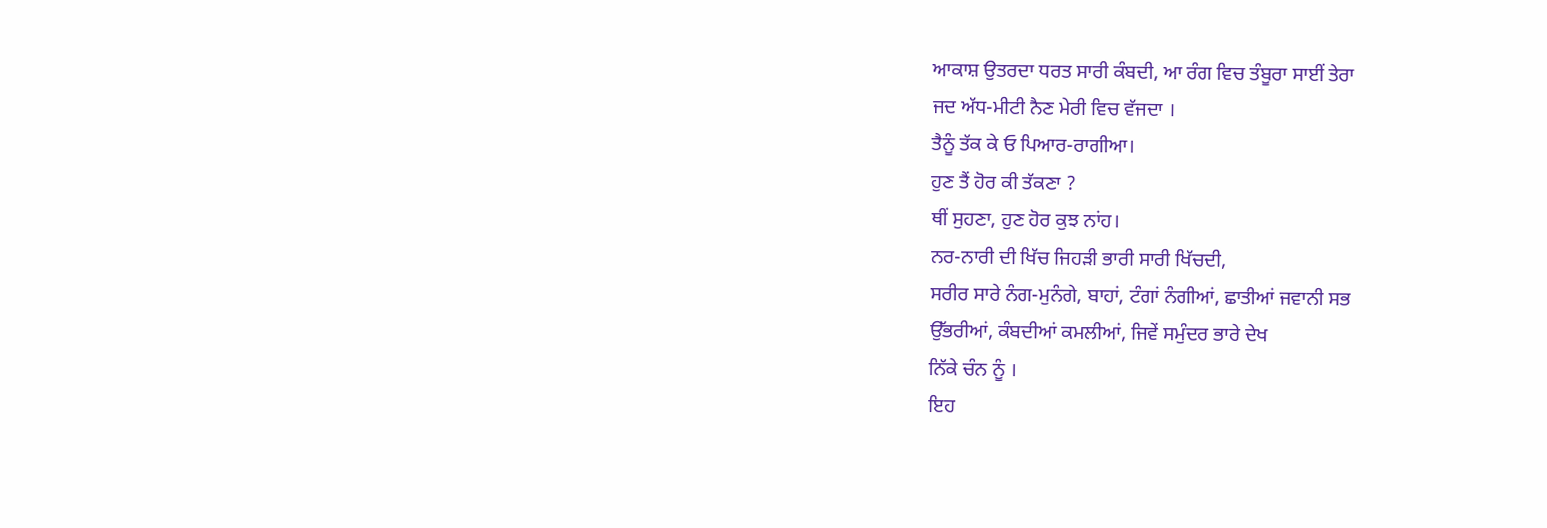ਆਕਾਸ਼ ਉਤਰਦਾ ਧਰਤ ਸਾਰੀ ਕੰਬਦੀ, ਆ ਰੰਗ ਵਿਚ ਤੰਬੂਰਾ ਸਾਈਂ ਤੇਰਾ
ਜਦ ਅੱਧ-ਮੀਟੀ ਨੈਣ ਮੇਰੀ ਵਿਚ ਵੱਜਦਾ ।
ਤੈਨੂੰ ਤੱਕ ਕੇ ਓ ਪਿਆਰ-ਰਾਗੀਆ।
ਹੁਣ ਤੈਂ ਹੋਰ ਕੀ ਤੱਕਣਾ ?
ਥੀਂ ਸੁਹਣਾ, ਹੁਣ ਹੋਰ ਕੁਝ ਨਾਂਹ।
ਨਰ-ਨਾਰੀ ਦੀ ਖਿੱਚ ਜਿਹੜੀ ਭਾਰੀ ਸਾਰੀ ਖਿੱਚਦੀ,
ਸਰੀਰ ਸਾਰੇ ਨੰਗ-ਮੁਨੰਗੇ, ਬਾਹਾਂ, ਟੰਗਾਂ ਨੰਗੀਆਂ, ਛਾਤੀਆਂ ਜਵਾਨੀ ਸਭ
ਉੱਭਰੀਆਂ, ਕੰਬਦੀਆਂ ਕਮਲੀਆਂ, ਜਿਵੇਂ ਸਮੁੰਦਰ ਭਾਰੇ ਦੇਖ
ਨਿੱਕੇ ਚੰਨ ਨੂੰ ।
ਇਹ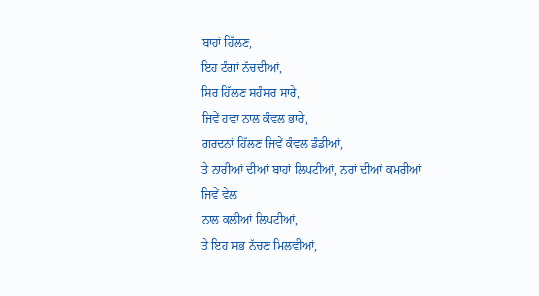ਬਾਹਾਂ ਹਿੱਲਣ,
ਇਹ ਟੰਗਾਂ ਨੱਚਦੀਆਂ,
ਸਿਰ ਹਿੱਲਣ ਸਹੰਸਰ ਸਾਰੇ,
ਜਿਵੇਂ ਹਵਾ ਨਾਲ ਕੰਵਲ ਭਾਰੇ,
ਗਰਦਨਾਂ ਹਿੱਲਣ ਜਿਵੇਂ ਕੰਵਲ ਡੰਡੀਆਂ,
ਤੇ ਨਾਰੀਆਂ ਦੀਆਂ ਬਾਹਾਂ ਲਿਪਟੀਆਂ, ਨਰਾਂ ਦੀਆਂ ਕਮਰੀਆਂ ਜਿਵੇਂ ਵੇਲ
ਨਾਲ ਕਲੀਆਂ ਲਿਪਟੀਆਂ,
ਤੇ ਇਹ ਸਭ ਨੱਚਣ ਮਿਲਵੀਆਂ,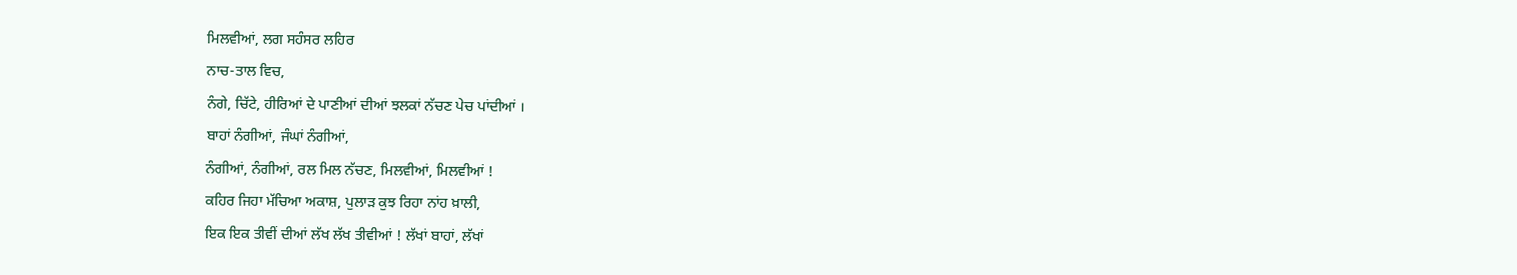ਮਿਲਵੀਆਂ, ਲਗ ਸਹੰਸਰ ਲਹਿਰ
ਨਾਚ-ਤਾਲ ਵਿਚ,
ਨੰਗੇ, ਚਿੱਟੇ, ਹੀਰਿਆਂ ਦੇ ਪਾਣੀਆਂ ਦੀਆਂ ਝਲਕਾਂ ਨੱਚਣ ਪੇਚ ਪਾਂਦੀਆਂ ।
ਬਾਹਾਂ ਨੰਗੀਆਂ, ਜੰਘਾਂ ਨੰਗੀਆਂ,
ਨੰਗੀਆਂ, ਨੰਗੀਆਂ, ਰਲ ਮਿਲ ਨੱਚਣ, ਮਿਲਵੀਆਂ, ਮਿਲਵੀਆਂ !
ਕਹਿਰ ਜਿਹਾ ਮੱਚਿਆ ਅਕਾਸ਼, ਪੁਲਾੜ ਕੁਝ ਰਿਹਾ ਨਾਂਹ ਖ਼ਾਲੀ,
ਇਕ ਇਕ ਤੀਵੀਂ ਦੀਆਂ ਲੱਖ ਲੱਖ ਤੀਵੀਆਂ ! ਲੱਖਾਂ ਬਾਹਾਂ, ਲੱਖਾਂ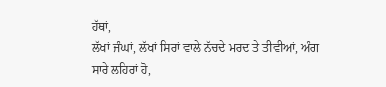ਹੱਥਾਂ,
ਲੱਖਾਂ ਜੰਘਾਂ, ਲੱਖਾਂ ਸਿਰਾਂ ਵਾਲੇ ਨੱਚਦੇ ਮਰਦ ਤੇ ਤੀਵੀਆਂ, ਅੰਗ
ਸਾਰੇ ਲਹਿਰਾਂ ਹੋ,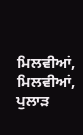ਮਿਲਵੀਆਂ, ਮਿਲਵੀਆਂ,
ਪੁਲਾੜ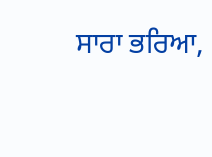ਸਾਰਾ ਭਰਿਆ,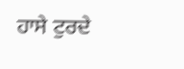ਹਾਸੇ ਟੁਰਦੇ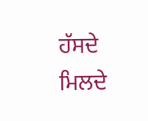ਹੱਸਦੇ ਮਿਲਦੇ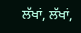ਲੱਖਾਂ, ਲੱਖਾਂ,